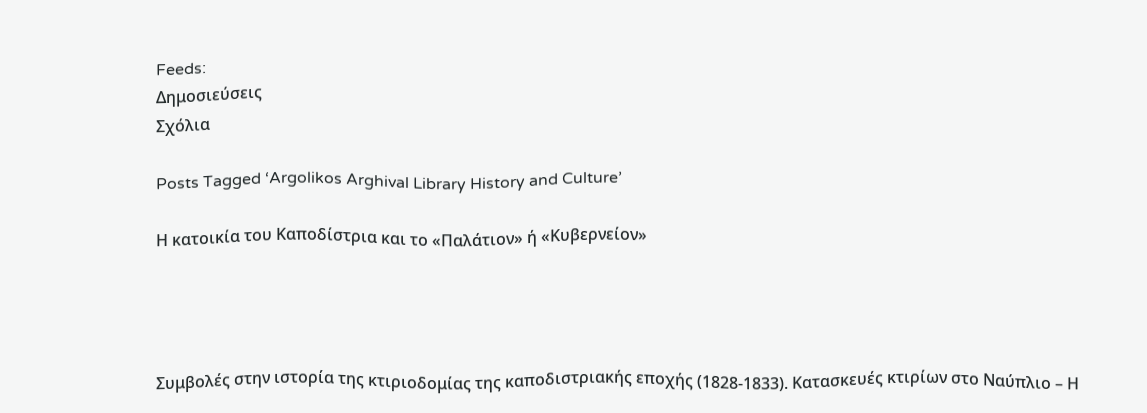Feeds:
Δημοσιεύσεις
Σχόλια

Posts Tagged ‘Argolikos Arghival Library History and Culture’

Η κατοικία του Καποδίστρια και το «Παλάτιον» ή «Κυβερνείον»




Συμβολές στην ιστορία της κτιριοδομίας της καποδιστριακής εποχής (1828-1833). Κατασκευές κτιρίων στο Ναύπλιο – Η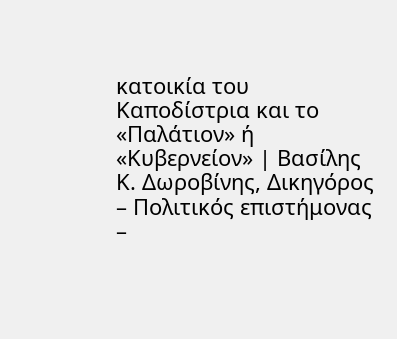κατοικία του Καποδίστρια και το «Παλάτιον» ή «Κυβερνείον» | Βασίλης Κ. Δωροβίνης, Δικηγόρος – Πολιτικός επιστήμονας –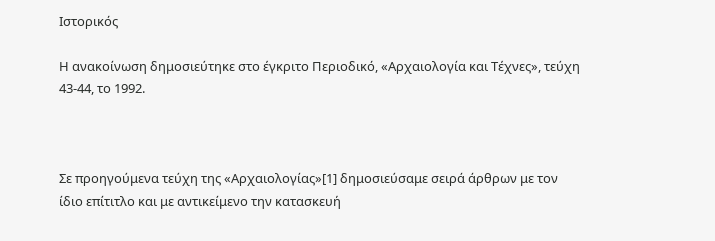Ιστορικός

Η ανακοίνωση δημοσιεύτηκε στο έγκριτο Περιοδικό, «Αρχαιολογία και Τέχνες», τεύχη 43-44, το 1992.



Σε προηγούμενα τεύχη της «Αρχαιολογίας»[1] δημοσιεύσαμε σειρά άρθρων με τον ίδιο επίτιτλο και με αντικείμενο την κατασκευή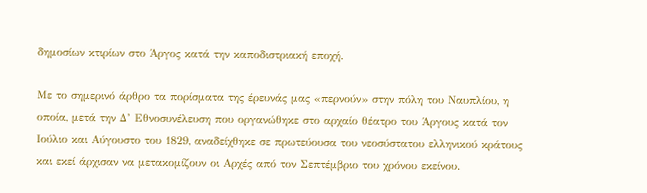δημοσίων κτιρίων στο Άργος κατά την καποδιστριακή εποχή.

Με το σημερινό άρθρο τα πορίσματα της έρευνάς μας «περνούν» στην πόλη του Ναυπλίου, η οποία, μετά την Δ’ Εθνοσυνέλευση που οργανώθηκε στο αρχαίο θέατρο του Άργους κατά τον Ιούλιο και Αύγουστο του 1829, αναδείχθηκε σε πρωτεύουσα του νεοσύστατου ελληνικού κράτους και εκεί άρχισαν να μετακομίζουν οι Αρχές από τον Σεπτέμβριο του χρόνου εκείνου.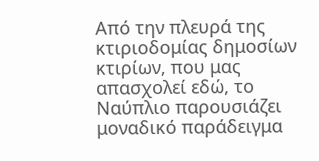Από την πλευρά της κτιριοδομίας δημοσίων κτιρίων, που μας απασχολεί εδώ, το Ναύπλιο παρουσιάζει μοναδικό παράδειγμα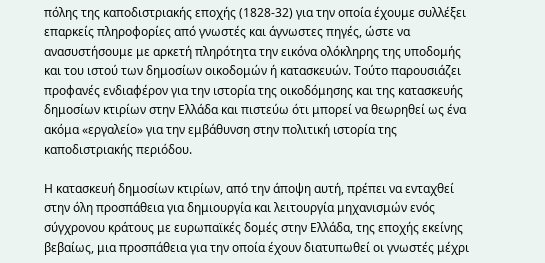πόλης της καποδιστριακής εποχής (1828-32) για την οποία έχουμε συλλέξει επαρκείς πληροφορίες από γνωστές και άγνωστες πηγές, ώστε να ανασυστήσουμε με αρκετή πληρότητα την εικόνα ολόκληρης της υποδομής και του ιστού των δημοσίων οικοδομών ή κατασκευών. Τούτο παρουσιάζει προφανές ενδιαφέρον για την ιστορία της οικοδόμησης και της κατασκευής δημοσίων κτιρίων στην Ελλάδα και πιστεύω ότι μπορεί να θεωρηθεί ως ένα ακόμα «εργαλείο» για την εμβάθυνση στην πολιτική ιστορία της καποδιστριακής περιόδου.

Η κατασκευή δημοσίων κτιρίων, από την άποψη αυτή, πρέπει να ενταχθεί στην όλη προσπάθεια για δημιουργία και λειτουργία μηχανισμών ενός σύγχρονου κράτους με ευρωπαϊκές δομές στην Ελλάδα, της εποχής εκείνης βεβαίως, μια προσπάθεια για την οποία έχουν διατυπωθεί οι γνωστές μέχρι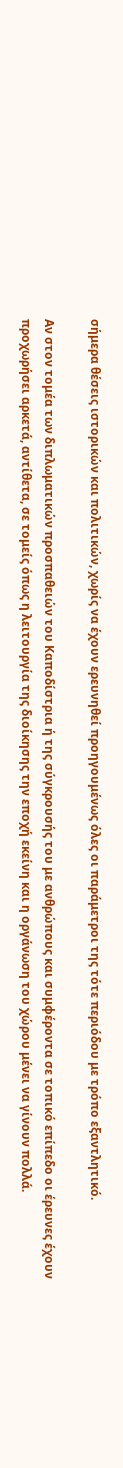σήμερα θέσεις ιστορικών και πολιτικών, χωρίς να έχουν ερευνηθεί προηγουμένως όλες οι παράμετροι της τότε περιόδου με τρόπο εξαντλητικό.

Αν στον τομέα των διπλωματικών προσπαθειών του Καποδίστρια ή της σύγκρουσής του με ανθρώπους και συμφέροντα σε τοπικό επίπεδο οι έρευνες έχουν προχωρήσει αρκετά, αντίθετα, σε τομείς όπως η λειτουργία της διοίκησης την εποχή εκείνη και η οργάνωση του χώρου μένει να γίνουν πολλά.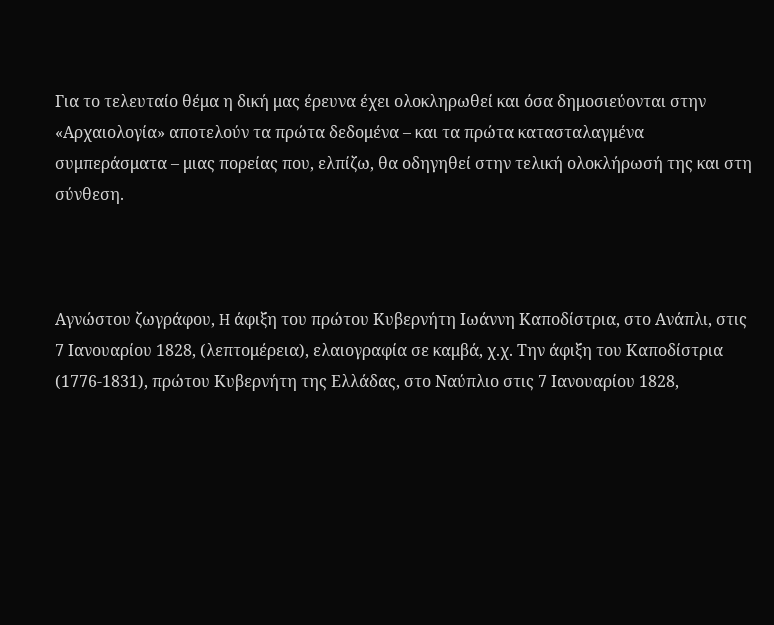Για το τελευταίο θέμα η δική μας έρευνα έχει ολοκληρωθεί και όσα δημοσιεύονται στην «Αρχαιολογία» αποτελούν τα πρώτα δεδομένα – και τα πρώτα κατασταλαγμένα συμπεράσματα – μιας πορείας που, ελπίζω, θα οδηγηθεί στην τελική ολοκλήρωσή της και στη σύνθεση.



Αγνώστου ζωγράφου, H άφιξη του πρώτου Κυβερνήτη Ιωάννη Καποδίστρια, στο Ανάπλι, στις 7 Ιανουαρίου 1828, (λεπτομέρεια), ελαιογραφία σε καμβά, χ.χ. Την άφιξη του Καποδίστρια (1776-1831), πρώτου Κυβερνήτη της Ελλάδας, στο Ναύπλιο στις 7 Ιανουαρίου 1828,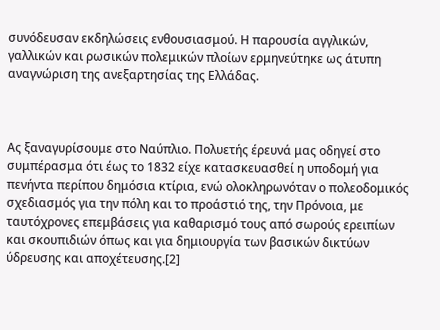συνόδευσαν εκδηλώσεις ενθουσιασμού. Η παρουσία αγγλικών, γαλλικών και ρωσικών πολεμικών πλοίων ερμηνεύτηκε ως άτυπη αναγνώριση της ανεξαρτησίας της Ελλάδας.



Ας ξαναγυρίσουμε στο Ναύπλιο. Πολυετής έρευνά μας οδηγεί στο συμπέρασμα ότι έως το 1832 είχε κατασκευασθεί η υποδομή για πενήντα περίπου δημόσια κτίρια, ενώ ολοκληρωνόταν ο πολεοδομικός σχεδιασμός για την πόλη και το προάστιό της, την Πρόνοια, με ταυτόχρονες επεμβάσεις για καθαρισμό τους από σωρούς ερειπίων και σκουπιδιών όπως και για δημιουργία των βασικών δικτύων ύδρευσης και αποχέτευσης.[2]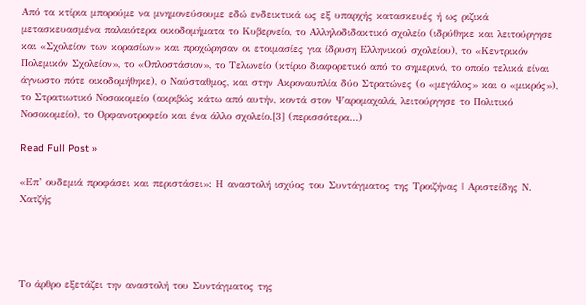Από τα κτίρια μπορούμε να μνημονεύσουμε εδώ ενδεικτικά ως εξ υπαρχής κατασκευές ή ως ριζικά μετασκευασμένα παλαιότερα οικοδομήματα το Κυβερνείο, το Αλληλοδιδακτικό σχολείο (ιδρύθηκε και λειτούργησε και «Σχολείον των κορασίων» και προχώρησαν οι ετοιμασίες για ίδρυση Ελληνικού σχολείου), το «Κεντρικόν Πολεμικόν Σχολείον», το «Οπλοστάσιον», το Τελωνείο (κτίριο διαφορετικό από το σημερινό, το οποίο τελικά είναι άγνωστο πότε οικοδομήθηκε), ο Ναύσταθμος, και στην Ακροναυπλία δύο Στρατώνες (ο «μεγάλος» και ο «μικρός»), το Στρατιωτικό Νοσοκομείο (ακριβώς κάτω από αυτήν, κοντά στον Ψαρομαχαλά, λειτούργησε το Πολιτικό Νοσοκομείο), το Ορφανοτροφείο και ένα άλλο σχολείο.[3] (περισσότερα…)

Read Full Post »

«Επ’ ουδεμιά προφάσει και περιστάσει»: Η αναστολή ισχύος του Συντάγματος της Τροιζήνας | Αριστείδης Ν. Χατζής




Το άρθρο εξετάζει την αναστολή του Συντάγματος της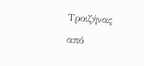Τροιζήνας από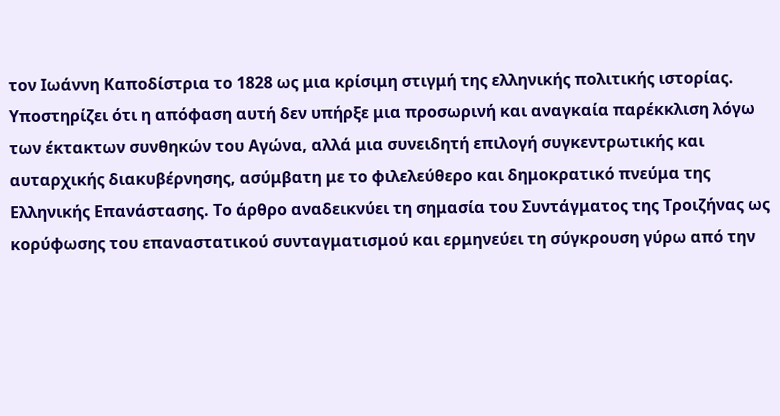τον Ιωάννη Καποδίστρια το 1828 ως μια κρίσιμη στιγμή της ελληνικής πολιτικής ιστορίας. Υποστηρίζει ότι η απόφαση αυτή δεν υπήρξε μια προσωρινή και αναγκαία παρέκκλιση λόγω των έκτακτων συνθηκών του Αγώνα, αλλά μια συνειδητή επιλογή συγκεντρωτικής και αυταρχικής διακυβέρνησης, ασύμβατη με το φιλελεύθερο και δημοκρατικό πνεύμα της Ελληνικής Επανάστασης. Το άρθρο αναδεικνύει τη σημασία του Συντάγματος της Τροιζήνας ως κορύφωσης του επαναστατικού συνταγματισμού και ερμηνεύει τη σύγκρουση γύρω από την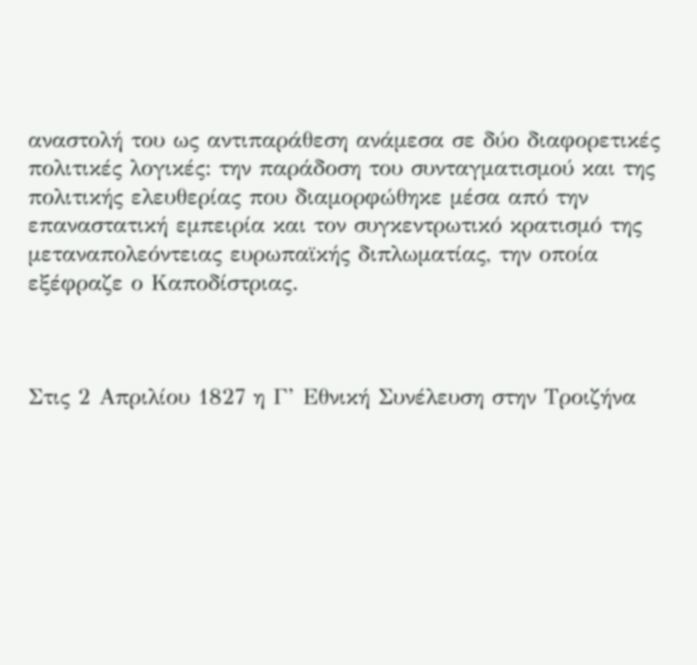αναστολή του ως αντιπαράθεση ανάμεσα σε δύο διαφορετικές πολιτικές λογικές: την παράδοση του συνταγματισμού και της πολιτικής ελευθερίας που διαμορφώθηκε μέσα από την επαναστατική εμπειρία και τον συγκεντρωτικό κρατισμό της μεταναπολεόντειας ευρωπαϊκής διπλωματίας, την οποία εξέφραζε ο Καποδίστριας.



Στις 2 Απριλίου 1827 η Γ’ Εθνική Συνέλευση στην Τροιζήνα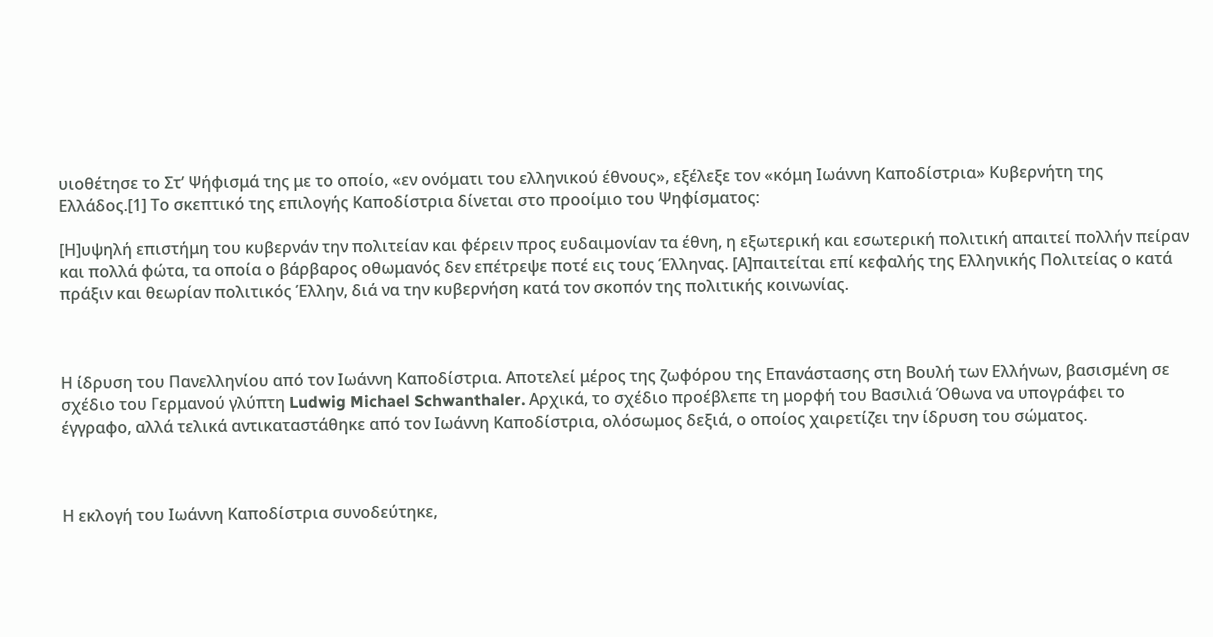υιοθέτησε το Στ’ Ψήφισμά της με το οποίο, «εν ονόματι του ελληνικού έθνους», εξέλεξε τον «κόμη Ιωάννη Καποδίστρια» Κυβερνήτη της Ελλάδος.[1] Το σκεπτικό της επιλογής Καποδίστρια δίνεται στο προοίμιο του Ψηφίσματος:

[Η]υψηλή επιστήμη του κυβερνάν την πολιτείαν και φέρειν προς ευδαιμονίαν τα έθνη, η εξωτερική και εσωτερική πολιτική απαιτεί πολλήν πείραν και πολλά φώτα, τα οποία ο βάρβαρος οθωμανός δεν επέτρεψε ποτέ εις τους Έλληνας. [Α]παιτείται επί κεφαλής της Ελληνικής Πολιτείας ο κατά πράξιν και θεωρίαν πολιτικός Έλλην, διά να την κυβερνήση κατά τον σκοπόν της πολιτικής κοινωνίας.



Η ίδρυση του Πανελληνίου από τον Ιωάννη Καποδίστρια. Αποτελεί μέρος της ζωφόρου της Επανάστασης στη Βουλή των Ελλήνων, βασισμένη σε σχέδιο του Γερμανού γλύπτη Ludwig Michael Schwanthaler. Αρχικά, το σχέδιο προέβλεπε τη μορφή του Βασιλιά Όθωνα να υπογράφει το έγγραφο, αλλά τελικά αντικαταστάθηκε από τον Ιωάννη Καποδίστρια, ολόσωμος δεξιά, ο οποίος χαιρετίζει την ίδρυση του σώματος.



Η εκλογή του Ιωάννη Καποδίστρια συνοδεύτηκε,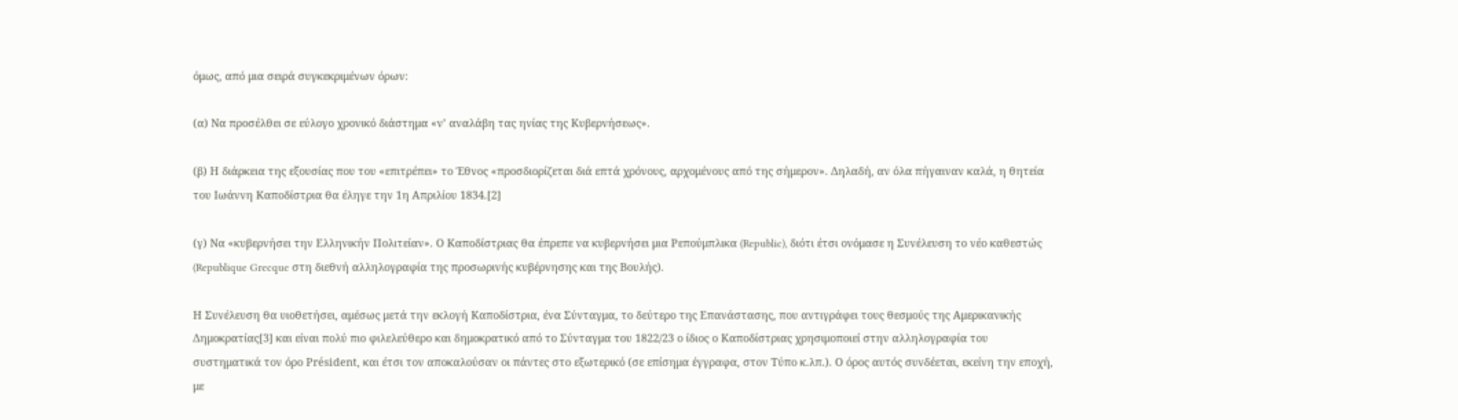όμως, από μια σειρά συγκεκριμένων όρων:

(α) Να προσέλθει σε εύλογο χρονικό διάστημα «ν’ αναλάβη τας ηνίας της Κυβερνήσεως».

(β) Η διάρκεια της εξουσίας που του «επιτρέπει» το Έθνος «προσδιορίζεται διά επτά χρόνους, αρχομένους από της σήμερον». Δηλαδή, αν όλα πήγαιναν καλά, η θητεία του Ιωάννη Καποδίστρια θα έληγε την 1η Απριλίου 1834.[2]

(γ) Να «κυβερνήσει την Ελληνικήν Πολιτείαν». Ο Καποδίστριας θα έπρεπε να κυβερνήσει μια Ρεπούμπλικα (Republic), διότι έτσι ονόμασε η Συνέλευση το νέο καθεστώς (Republique Grecque στη διεθνή αλληλογραφία της προσωρινής κυβέρνησης και της Βουλής).

Η Συνέλευση θα υιοθετήσει, αμέσως μετά την εκλογή Καποδίστρια, ένα Σύνταγμα, το δεύτερο της Επανάστασης, που αντιγράφει τους θεσμούς της Αμερικανικής Δημοκρατίας[3] και είναι πολύ πιο φιλελεύθερο και δημοκρατικό από το Σύνταγμα του 1822/23 ο ίδιος ο Καποδίστριας χρησιμοποιεί στην αλληλογραφία του συστηματικά τον όρο Président, και έτσι τον αποκαλούσαν οι πάντες στο εξωτερικό (σε επίσημα έγγραφα, στον Τύπο κ.λπ.). Ο όρος αυτός συνδέεται, εκείνη την εποχή, με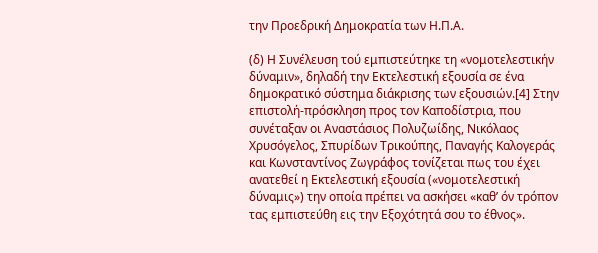την Προεδρική Δημοκρατία των Η.Π.Α.

(δ) Η Συνέλευση τού εμπιστεύτηκε τη «νομοτελεστικήν δύναμιν», δηλαδή την Εκτελεστική εξουσία σε ένα δημοκρατικό σύστημα διάκρισης των εξουσιών.[4] Στην επιστολή-πρόσκληση προς τον Καποδίστρια, που συνέταξαν οι Αναστάσιος Πολυζωίδης, Νικόλαος Χρυσόγελος, Σπυρίδων Τρικούπης, Παναγής Καλογεράς και Κωνσταντίνος Ζωγράφος τονίζεται πως του έχει ανατεθεί η Εκτελεστική εξουσία («νομοτελεστική δύναμις») την οποία πρέπει να ασκήσει «καθ’ όν τρόπον τας εμπιστεύθη εις την Εξοχότητά σου το έθνος».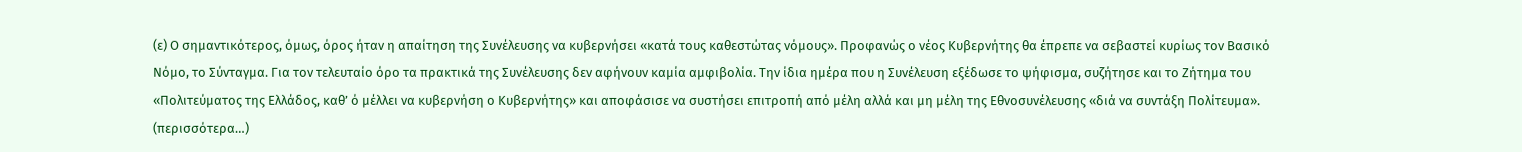(ε) Ο σημαντικότερος, όμως, όρος ήταν η απαίτηση της Συνέλευσης να κυβερνήσει «κατά τους καθεστώτας νόμους». Προφανώς ο νέος Κυβερνήτης θα έπρεπε να σεβαστεί κυρίως τον Βασικό Νόμο, το Σύνταγμα. Για τον τελευταίο όρο τα πρακτικά της Συνέλευσης δεν αφήνουν καμία αμφιβολία. Την ίδια ημέρα που η Συνέλευση εξέδωσε το ψήφισμα, συζήτησε και το Ζήτημα του «Πολιτεύματος της Ελλάδος, καθ’ ό μέλλει να κυβερνήση ο Κυβερνήτης» και αποφάσισε να συστήσει επιτροπή από μέλη αλλά και μη μέλη της Εθνοσυνέλευσης «διά να συντάξη Πολίτευμα». (περισσότερα…)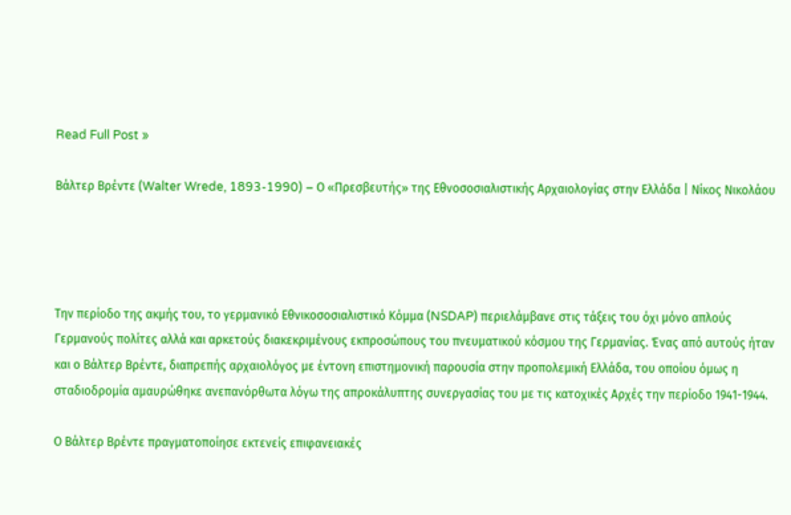Read Full Post »

Βάλτερ Βρέντε (Walter Wrede, 1893-1990) – Ο «Πρεσβευτής» της Εθνοσοσιαλιστικής Αρχαιολογίας στην Ελλάδα | Νίκος Νικολάου




Την περίοδο της ακμής του, το γερμανικό Εθνικοσοσιαλιστικό Κόμμα (NSDAP) περιελάμβανε στις τάξεις του όχι μόνο απλούς Γερμανούς πολίτες αλλά και αρκετούς διακεκριμένους εκπροσώπους του πνευματικού κόσμου της Γερμανίας. Ένας από αυτούς ήταν και ο Βάλτερ Βρέντε, διαπρεπής αρχαιολόγος με έντονη επιστημονική παρουσία στην προπολεμική Ελλάδα, του οποίου όμως η σταδιοδρομία αμαυρώθηκε ανεπανόρθωτα λόγω της απροκάλυπτης συνεργασίας του με τις κατοχικές Αρχές την περίοδο 1941-1944.

Ο Βάλτερ Βρέντε πραγματοποίησε εκτενείς επιφανειακές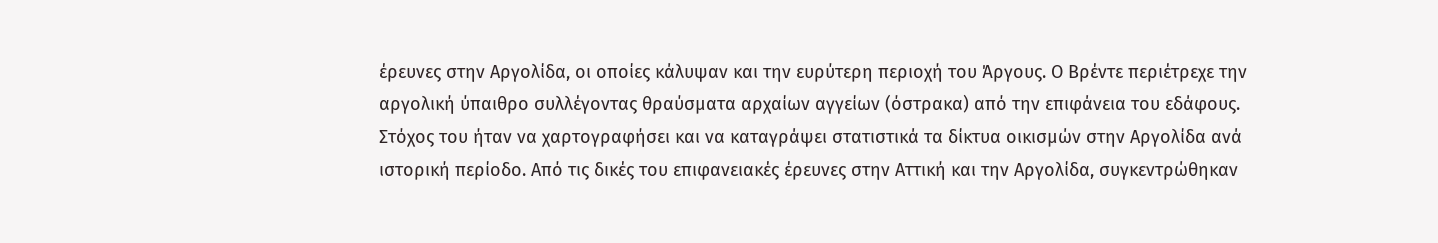έρευνες στην Αργολίδα, οι οποίες κάλυψαν και την ευρύτερη περιοχή του Άργους. Ο Βρέντε περιέτρεχε την αργολική ύπαιθρο συλλέγοντας θραύσματα αρχαίων αγγείων (όστρακα) από την επιφάνεια του εδάφους. Στόχος του ήταν να χαρτογραφήσει και να καταγράψει στατιστικά τα δίκτυα οικισμών στην Αργολίδα ανά ιστορική περίοδο. Από τις δικές του επιφανειακές έρευνες στην Αττική και την Αργολίδα, συγκεντρώθηκαν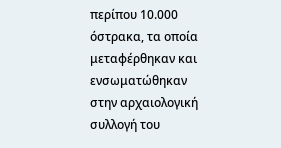περίπου 10.000 όστρακα, τα οποία μεταφέρθηκαν και ενσωματώθηκαν στην αρχαιολογική συλλογή του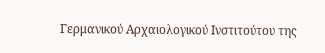Γερμανικού Αρχαιολογικού Ινστιτούτου της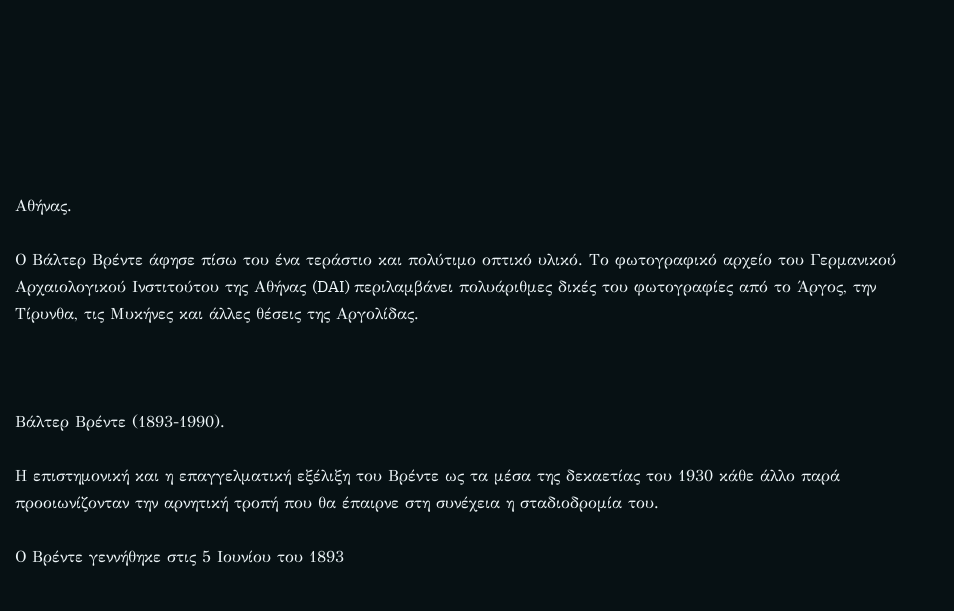Αθήνας.

Ο Βάλτερ Βρέντε άφησε πίσω του ένα τεράστιο και πολύτιμο οπτικό υλικό. Το φωτογραφικό αρχείο του Γερμανικού Αρχαιολογικού Ινστιτούτου της Αθήνας (DAI) περιλαμβάνει πολυάριθμες δικές του φωτογραφίες από το Άργος, την Τίρυνθα, τις Μυκήνες και άλλες θέσεις της Αργολίδας.



Βάλτερ Βρέντε (1893-1990).

Η επιστημονική και η επαγγελματική εξέλιξη του Βρέντε ως τα μέσα της δεκαετίας του 1930 κάθε άλλο παρά προοιωνίζονταν την αρνητική τροπή που θα έπαιρνε στη συνέχεια η σταδιοδρομία του.

Ο Βρέντε γεννήθηκε στις 5 Ιουνίου του 1893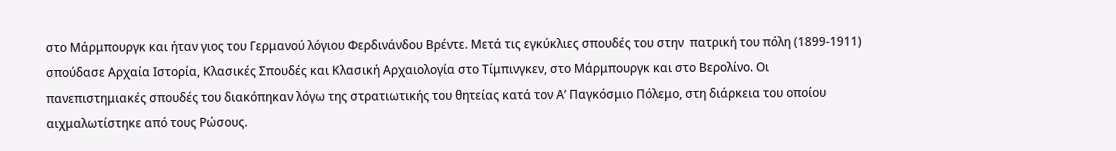στο Μάρμπουργκ και ήταν γιος του Γερμανού λόγιου Φερδινάνδου Βρέντε. Μετά τις εγκύκλιες σπουδές του στην  πατρική του πόλη (1899-1911) σπούδασε Αρχαία Ιστορία, Κλασικές Σπουδές και Κλασική Αρχαιολογία στο Τίμπινγκεν, στο Μάρμπουργκ και στο Βερολίνο. Οι πανεπιστημιακές σπουδές του διακόπηκαν λόγω της στρατιωτικής του θητείας κατά τον Α’ Παγκόσμιο Πόλεμο, στη διάρκεια του οποίου αιχμαλωτίστηκε από τους Ρώσους.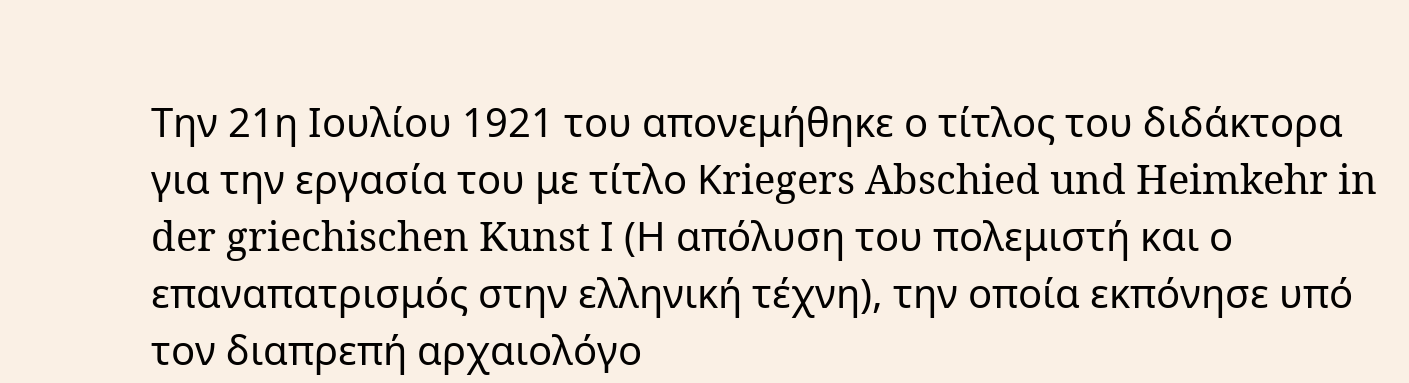Την 21η Ιουλίου 1921 του απονεμήθηκε ο τίτλος του διδάκτορα για την εργασία του με τίτλο Κriegers Abschied und Heimkehr in der griechischen Kunst Ι (Η απόλυση του πολεμιστή και ο επαναπατρισμός στην ελληνική τέχνη), την οποία εκπόνησε υπό τον διαπρεπή αρχαιολόγο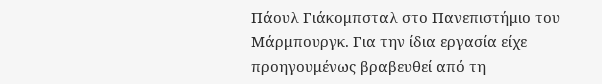Πάουλ Γιάκομπσταλ στο Πανεπιστήμιο του Μάρμπουργκ. Για την ίδια εργασία είχε προηγουμένως βραβευθεί από τη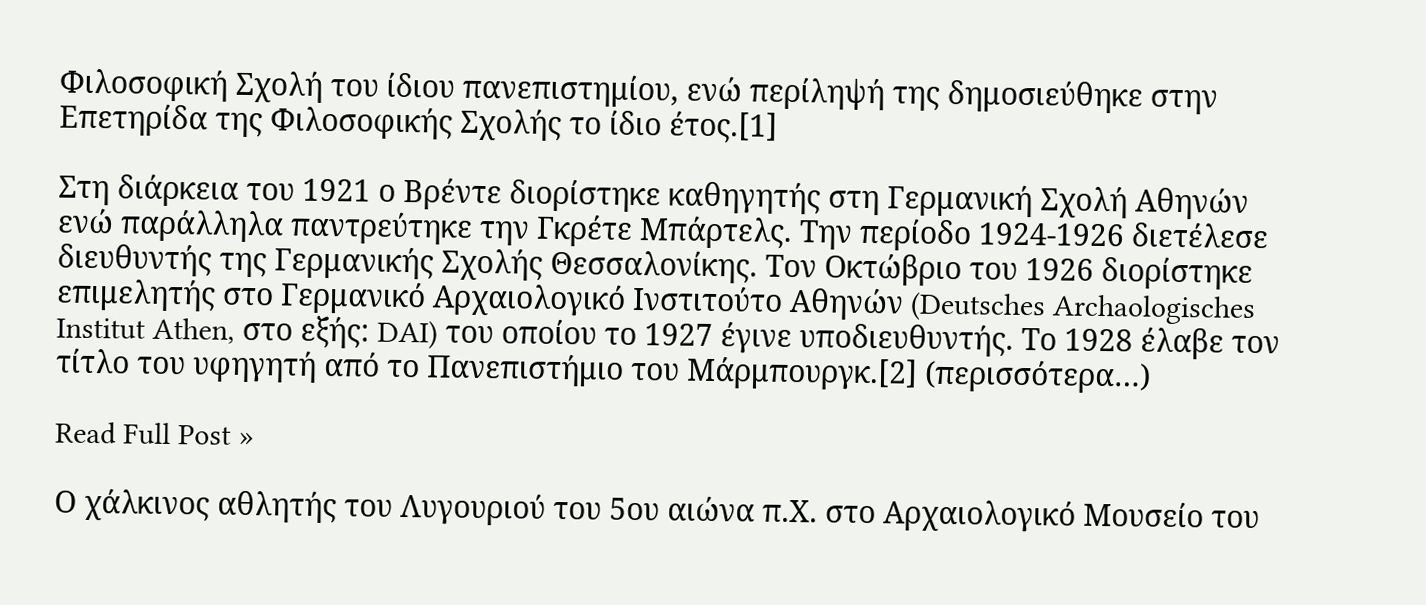Φιλοσοφική Σχολή του ίδιου πανεπιστημίου, ενώ περίληψή της δημοσιεύθηκε στην Επετηρίδα της Φιλοσοφικής Σχολής το ίδιο έτος.[1]

Στη διάρκεια του 1921 ο Βρέντε διορίστηκε καθηγητής στη Γερμανική Σχολή Αθηνών ενώ παράλληλα παντρεύτηκε την Γκρέτε Μπάρτελς. Την περίοδο 1924-1926 διετέλεσε διευθυντής της Γερμανικής Σχολής Θεσσαλονίκης. Τον Οκτώβριο του 1926 διορίστηκε επιμελητής στο Γερμανικό Αρχαιολογικό Ινστιτούτο Αθηνών (Deutsches Archaologisches Institut Athen, στο εξής: DAI) του οποίου το 1927 έγινε υποδιευθυντής. Το 1928 έλαβε τον τίτλο του υφηγητή από το Πανεπιστήμιο του Μάρμπουργκ.[2] (περισσότερα…)

Read Full Post »

Ο χάλκινος αθλητής του Λυγουριού του 5ου αιώνα π.Χ. στο Αρχαιολογικό Μουσείο του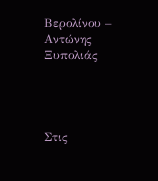Βερολίνου – Αντώνης Ξυπολιάς




Στις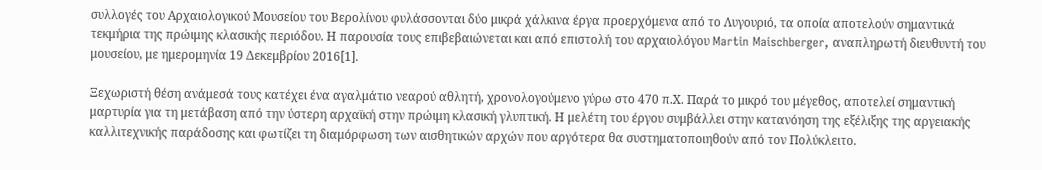συλλογές του Αρχαιολογικού Μουσείου του Βερολίνου φυλάσσονται δύο μικρά χάλκινα έργα προερχόμενα από το Λυγουριό, τα οποία αποτελούν σημαντικά τεκμήρια της πρώιμης κλασικής περιόδου. Η παρουσία τους επιβεβαιώνεται και από επιστολή του αρχαιολόγου Martin Maischberger, αναπληρωτή διευθυντή του μουσείου, με ημερομηνία 19 Δεκεμβρίου 2016[1].

Ξεχωριστή θέση ανάμεσά τους κατέχει ένα αγαλμάτιο νεαρού αθλητή, χρονολογούμενο γύρω στο 470 π.Χ. Παρά το μικρό του μέγεθος, αποτελεί σημαντική μαρτυρία για τη μετάβαση από την ύστερη αρχαϊκή στην πρώιμη κλασική γλυπτική. Η μελέτη του έργου συμβάλλει στην κατανόηση της εξέλιξης της αργειακής καλλιτεχνικής παράδοσης και φωτίζει τη διαμόρφωση των αισθητικών αρχών που αργότερα θα συστηματοποιηθούν από τον Πολύκλειτο.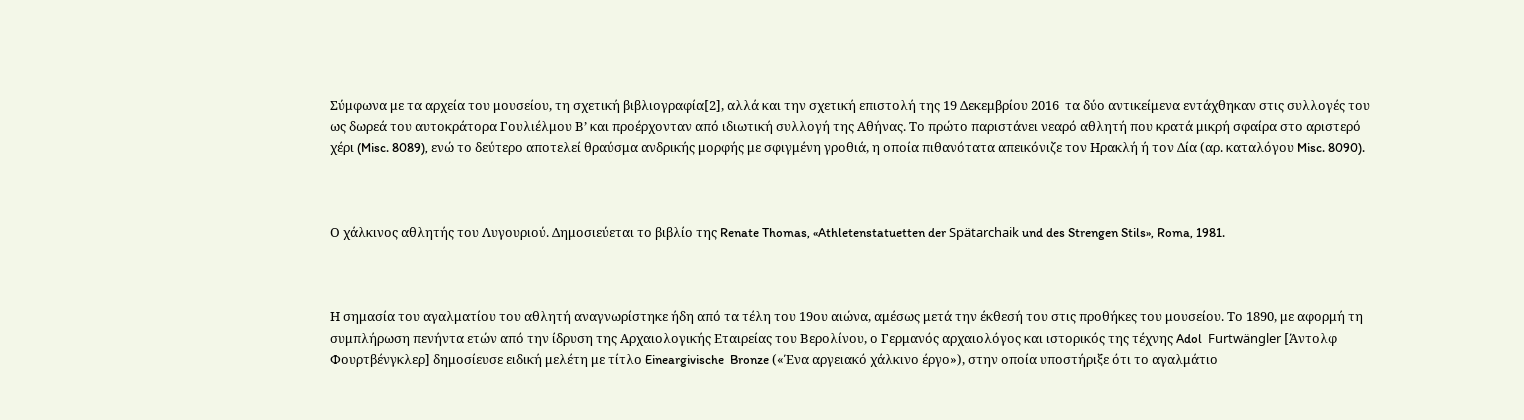Σύμφωνα με τα αρχεία του μουσείου, τη σχετική βιβλιογραφία[2], αλλά και την σχετική επιστολή της 19 Δεκεμβρίου 2016  τα δύο αντικείμενα εντάχθηκαν στις συλλογές του ως δωρεά του αυτοκράτορα Γουλιέλμου Β’ και προέρχονταν από ιδιωτική συλλογή της Αθήνας. Το πρώτο παριστάνει νεαρό αθλητή που κρατά μικρή σφαίρα στο αριστερό χέρι (Misc. 8089), ενώ το δεύτερο αποτελεί θραύσμα ανδρικής μορφής με σφιγμένη γροθιά, η οποία πιθανότατα απεικόνιζε τον Ηρακλή ή τον Δία (αρ. καταλόγου Misc. 8090).



Ο χάλκινος αθλητής του Λυγουριού. Δημοσιεύεται το βιβλίο της Renate Thomas, «Athletenstatuetten der Spätarchaik und des Strengen Stils», Roma, 1981.



Η σημασία του αγαλματίου του αθλητή αναγνωρίστηκε ήδη από τα τέλη του 19ου αιώνα, αμέσως μετά την έκθεσή του στις προθήκες του μουσείου. Το 1890, με αφορμή τη συμπλήρωση πενήντα ετών από την ίδρυση της Αρχαιολογικής Εταιρείας του Βερολίνου, ο Γερμανός αρχαιολόγος και ιστορικός της τέχνης Adol  Furtwängler [Άντολφ Φουρτβένγκλερ] δημοσίευσε ειδική μελέτη με τίτλο Eineargivische  Bronze («Ένα αργειακό χάλκινο έργο»), στην οποία υποστήριξε ότι το αγαλμάτιο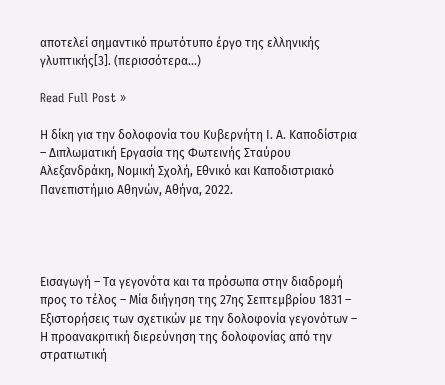αποτελεί σημαντικό πρωτότυπο έργο της ελληνικής γλυπτικής[3]. (περισσότερα…)

Read Full Post »

Η δίκη για την δολοφονία του Κυβερνήτη Ι. Α. Καποδίστρια – Διπλωματική Εργασία της Φωτεινής Σταύρου Αλεξανδράκη, Νομική Σχολή, Εθνικό και Καποδιστριακό Πανεπιστήμιο Αθηνών, Αθήνα, 2022.




Εισαγωγή – Τα γεγονότα και τα πρόσωπα στην διαδρομή προς το τέλος – Μία διήγηση της 27ης Σεπτεμβρίου 1831 – Εξιστορήσεις των σχετικών με την δολοφονία γεγονότων – Η προανακριτική διερεύνηση της δολοφονίας από την στρατιωτική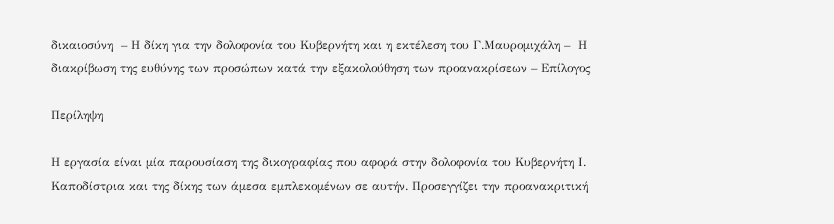δικαιοσύνη  – Η δίκη για την δολοφονία του Κυβερνήτη και η εκτέλεση του Γ.Μαυρομιχάλη –  Η διακρίβωση της ευθύνης των προσώπων κατά την εξακολούθηση των προανακρίσεων – Επίλογος

Περίληψη

Η εργασία είναι μία παρουσίαση της δικογραφίας που αφορά στην δολοφονία του Κυβερνήτη Ι. Καποδίστρια και της δίκης των άμεσα εμπλεκομένων σε αυτήν. Προσεγγίζει την προανακριτική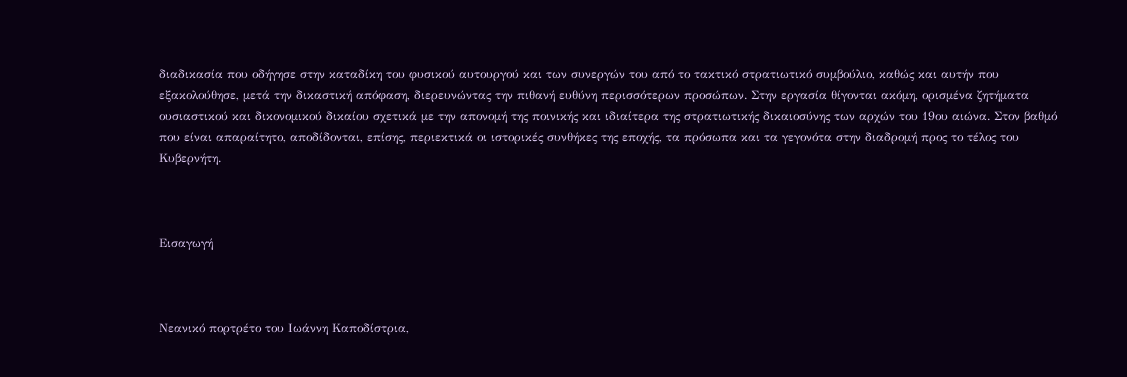διαδικασία που οδήγησε στην καταδίκη του φυσικού αυτουργού και των συνεργών του από το τακτικό στρατιωτικό συμβούλιο, καθώς και αυτήν που εξακολούθησε, μετά την δικαστική απόφαση, διερευνώντας την πιθανή ευθύνη περισσότερων προσώπων. Στην εργασία θίγονται ακόμη, ορισμένα ζητήματα ουσιαστικού και δικονομικού δικαίου σχετικά με την απονομή της ποινικής και ιδιαίτερα της στρατιωτικής δικαιοσύνης των αρχών του 19ου αιώνα. Στον βαθμό που είναι απαραίτητο, αποδίδονται, επίσης, περιεκτικά οι ιστορικές συνθήκες της εποχής, τα πρόσωπα και τα γεγονότα στην διαδρομή προς το τέλος του Κυβερνήτη.



Εισαγωγή



Νεανικό πορτρέτο του Ιωάννη Καποδίστρια,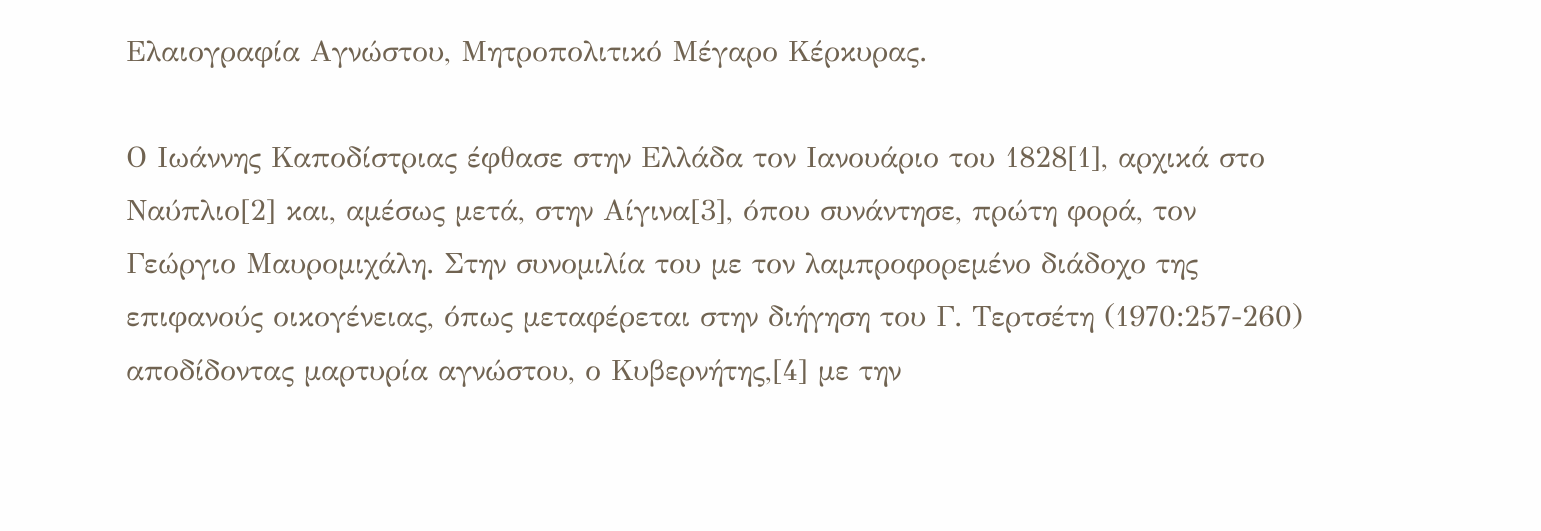Ελαιογραφία Αγνώστου, Μητροπολιτικό Μέγαρο Κέρκυρας.

Ο Ιωάννης Καποδίστριας έφθασε στην Ελλάδα τον Ιανουάριο του 1828[1], αρχικά στο Ναύπλιο[2] και, αμέσως μετά, στην Αίγινα[3], όπου συνάντησε, πρώτη φορά, τον Γεώργιο Μαυρομιχάλη. Στην συνομιλία του με τον λαμπροφορεμένο διάδοχο της επιφανούς οικογένειας, όπως μεταφέρεται στην διήγηση του Γ. Τερτσέτη (1970:257-260) αποδίδοντας μαρτυρία αγνώστου, ο Κυβερνήτης,[4] με την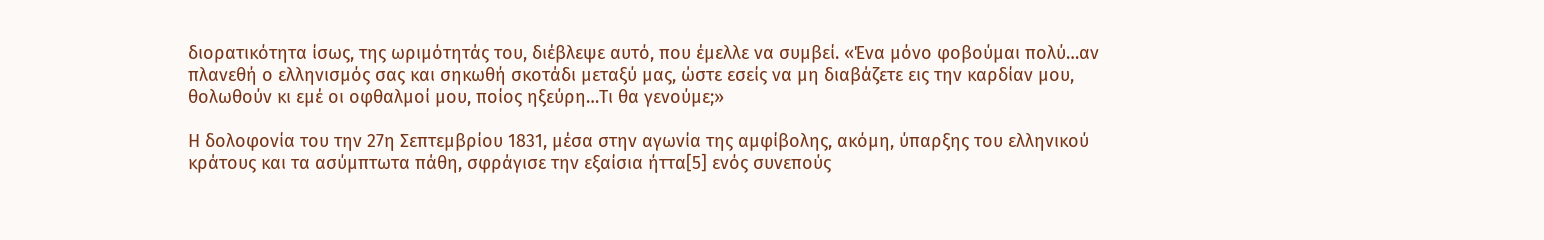διορατικότητα ίσως, της ωριμότητάς του, διέβλεψε αυτό, που έμελλε να συμβεί. «Ένα μόνο φοβούμαι πολύ…αν πλανεθή ο ελληνισμός σας και σηκωθή σκοτάδι μεταξύ μας, ώστε εσείς να μη διαβάζετε εις την καρδίαν μου, θολωθούν κι εμέ οι οφθαλμοί μου, ποίος ηξεύρη…Τι θα γενούμε;»

Η δολοφονία του την 27η Σεπτεμβρίου 1831, μέσα στην αγωνία της αμφίβολης, ακόμη, ύπαρξης του ελληνικού κράτους και τα ασύμπτωτα πάθη, σφράγισε την εξαίσια ήττα[5] ενός συνεπούς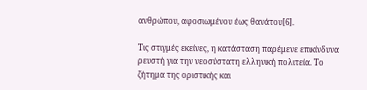ανθρώπου, αφοσιωμένου έως θανάτου[6].

Τις στιγμές εκείνες, η κατάσταση παρέμενε επικίνδυνα ρευστή για την νεοσύστατη ελληνική πολιτεία. Το ζήτημα της οριστικής και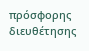πρόσφορης διευθέτησης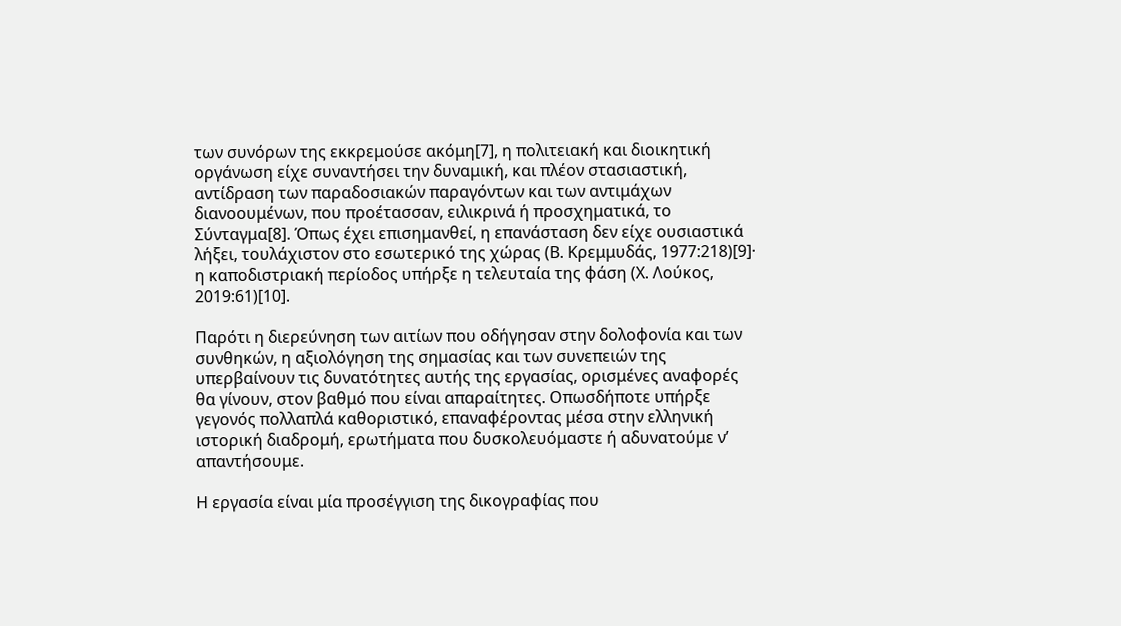των συνόρων της εκκρεμούσε ακόμη[7], η πολιτειακή και διοικητική οργάνωση είχε συναντήσει την δυναμική, και πλέον στασιαστική, αντίδραση των παραδοσιακών παραγόντων και των αντιμάχων διανοουμένων, που προέτασσαν, ειλικρινά ή προσχηματικά, το Σύνταγμα[8]. Όπως έχει επισημανθεί, η επανάσταση δεν είχε ουσιαστικά λήξει, τουλάχιστον στο εσωτερικό της χώρας (Β. Κρεμμυδάς, 1977:218)[9]· η καποδιστριακή περίοδος υπήρξε η τελευταία της φάση (Χ. Λούκος, 2019:61)[10].

Παρότι η διερεύνηση των αιτίων που οδήγησαν στην δολοφονία και των συνθηκών, η αξιολόγηση της σημασίας και των συνεπειών της υπερβαίνουν τις δυνατότητες αυτής της εργασίας, ορισμένες αναφορές θα γίνουν, στον βαθμό που είναι απαραίτητες. Οπωσδήποτε υπήρξε γεγονός πολλαπλά καθοριστικό, επαναφέροντας μέσα στην ελληνική ιστορική διαδρομή, ερωτήματα που δυσκολευόμαστε ή αδυνατούμε ν’ απαντήσουμε.

Η εργασία είναι μία προσέγγιση της δικογραφίας που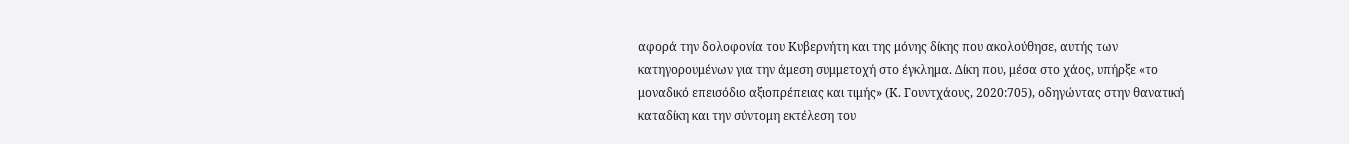αφορά την δολοφονία του Κυβερνήτη και της μόνης δίκης που ακολούθησε, αυτής των κατηγορουμένων για την άμεση συμμετοχή στο έγκλημα. Δίκη που, μέσα στο χάος, υπήρξε «το μοναδικό επεισόδιο αξιοπρέπειας και τιμής» (Κ. Γουντχάους, 2020:705), οδηγώντας στην θανατική καταδίκη και την σύντομη εκτέλεση του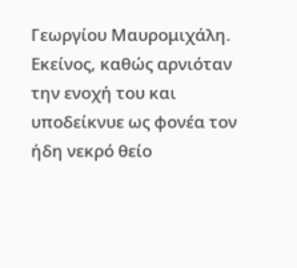Γεωργίου Μαυρομιχάλη. Εκείνος, καθώς αρνιόταν την ενοχή του και υποδείκνυε ως φονέα τον ήδη νεκρό θείο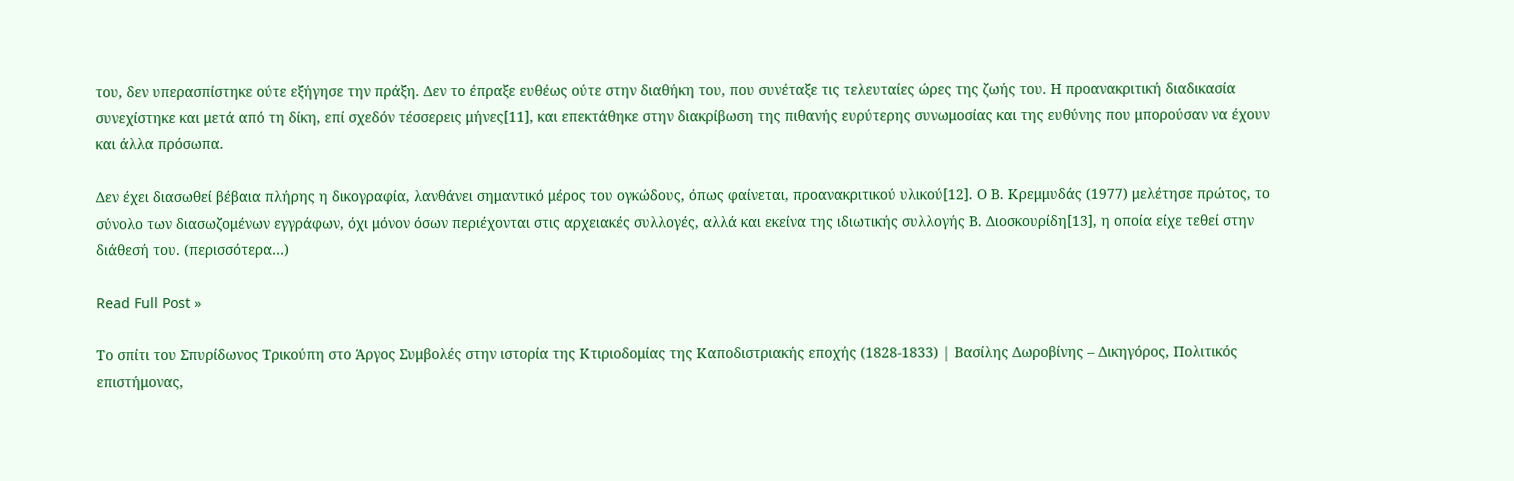του, δεν υπερασπίστηκε ούτε εξήγησε την πράξη. Δεν το έπραξε ευθέως ούτε στην διαθήκη του, που συνέταξε τις τελευταίες ώρες της ζωής του. Η προανακριτική διαδικασία συνεχίστηκε και μετά από τη δίκη, επί σχεδόν τέσσερεις μήνες[11], και επεκτάθηκε στην διακρίβωση της πιθανής ευρύτερης συνωμοσίας και της ευθύνης που μπορούσαν να έχουν και άλλα πρόσωπα.

Δεν έχει διασωθεί βέβαια πλήρης η δικογραφία, λανθάνει σημαντικό μέρος του ογκώδους, όπως φαίνεται, προανακριτικού υλικού[12]. Ο Β. Κρεμμυδάς (1977) μελέτησε πρώτος, το σύνολο των διασωζομένων εγγράφων, όχι μόνον όσων περιέχονται στις αρχειακές συλλογές, αλλά και εκείνα της ιδιωτικής συλλογής Β. Διοσκουρίδη[13], η οποία είχε τεθεί στην διάθεσή του. (περισσότερα…)

Read Full Post »

Το σπίτι του Σπυρίδωνος Τρικούπη στο Άργος Συμβολές στην ιστορία της Κτιριοδομίας της Καποδιστριακής εποχής (1828-1833) | Βασίλης Δωροβίνης – Δικηγόρος, Πολιτικός επιστήμονας,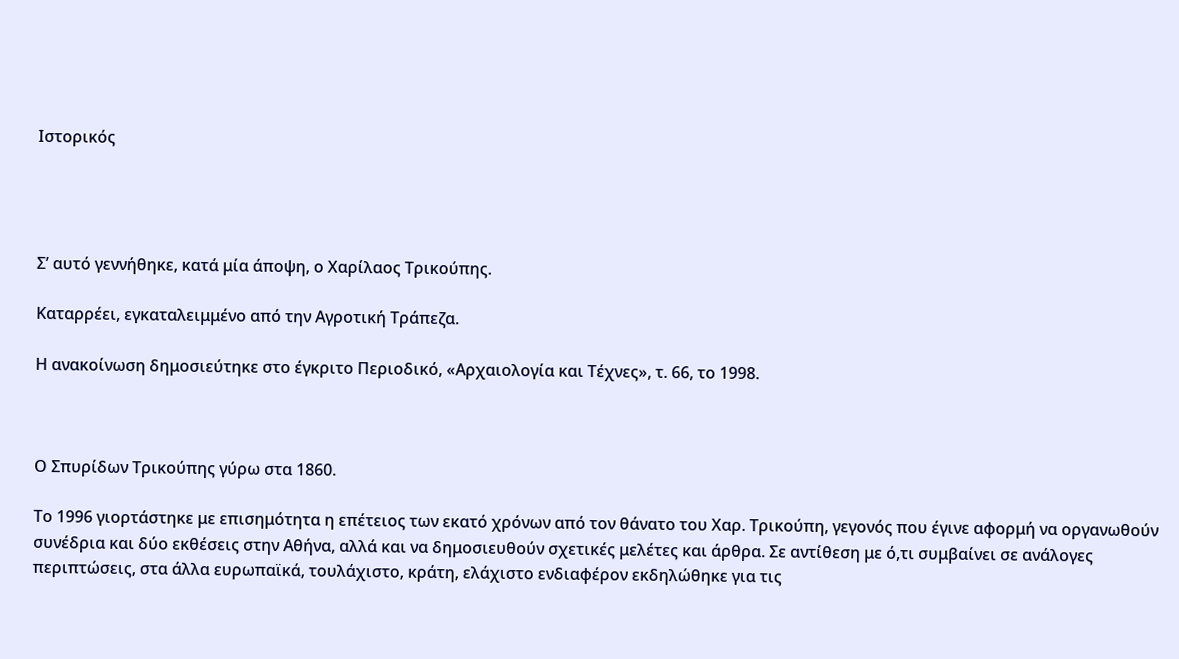Ιστορικός




Σ’ αυτό γεννήθηκε, κατά μία άποψη, ο Χαρίλαος Τρικούπης.

Καταρρέει, εγκαταλειμμένο από την Αγροτική Τράπεζα.

Η ανακοίνωση δημοσιεύτηκε στο έγκριτο Περιοδικό, «Αρχαιολογία και Τέχνες», τ. 66, το 1998.



Ο Σπυρίδων Τρικούπης γύρω στα 1860.

Το 1996 γιορτάστηκε με επισημότητα η επέτειος των εκατό χρόνων από τον θάνατο του Χαρ. Τρικούπη, γεγονός που έγινε αφορμή να οργανωθούν συνέδρια και δύο εκθέσεις στην Αθήνα, αλλά και να δημοσιευθούν σχετικές μελέτες και άρθρα. Σε αντίθεση με ό,τι συμβαίνει σε ανάλογες περιπτώσεις, στα άλλα ευρωπαϊκά, τουλάχιστο, κράτη, ελάχιστο ενδιαφέρον εκδηλώθηκε για τις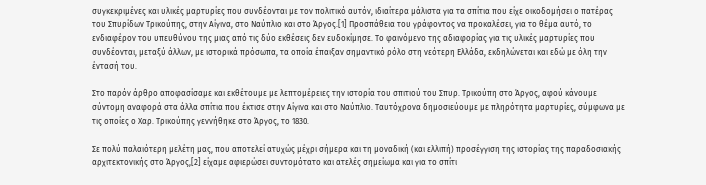συγκεκριμένες και υλικές μαρτυρίες που συνδέονται με τον πολιτικό αυτόν, ιδιαίτερα μάλιστα για τα σπίτια που είχε οικοδομήσει ο πατέρας του Σπυρίδων Τρικούπης, στην Αίγινα, στο Ναύπλιο και στο Άργος.[1] Προσπάθεια του γράφοντος να προκαλέσει, για το θέμα αυτό, το ενδιαφέρον του υπευθύνου της μιας από τις δύο εκθέσεις δεν ευδοκίμησε. Το φαινόμενο της αδιαφορίας για τις υλικές μαρτυρίες που συνδέονται, μεταξύ άλλων, με ιστορικά πρόσωπα, τα οποία έπαιξαν σημαντικό ρόλο στη νεότερη Ελλάδα, εκδηλώνεται και εδώ με όλη την έντασή του.

Στο παρόν άρθρο αποφασίσαμε και εκθέτουμε με λεπτομέρειες την ιστορία του σπιτιού του Σπυρ. Τρικούπη στο Άργος, αφού κάνουμε σύντομη αναφορά στα άλλα σπίτια που έκτισε στην Αίγινα και στο Ναύπλιο. Ταυτόχρονα δημοσιεύουμε με πληρότητα μαρτυρίες, σύμφωνα με τις οποίες ο Χαρ. Τρικούπης γεννήθηκε στο Άργος, το 1830.

Σε πολύ παλαιότερη μελέτη μας, που αποτελεί ατυχώς μέχρι σήμερα και τη μοναδική (και ελλιπή) προσέγγιση της ιστορίας της παραδοσιακής αρχιτεκτονικής στο Άργος,[2] είχαμε αφιερώσει συντομότατο και ατελές σημείωμα και για το σπίτι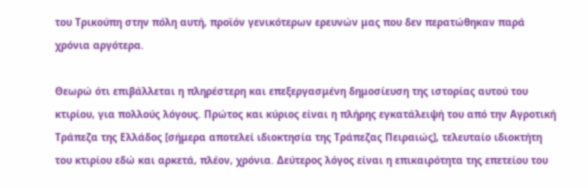του Τρικούπη στην πόλη αυτή, προϊόν γενικότερων ερευνών μας που δεν περατώθηκαν παρά χρόνια αργότερα.

Θεωρώ ότι επιβάλλεται η πληρέστερη και επεξεργασμένη δημοσίευση της ιστορίας αυτού του κτιρίου, για πολλούς λόγους. Πρώτος και κύριος είναι η πλήρης εγκατάλειψή του από την Αγροτική Τράπεζα της Ελλάδος [σήμερα αποτελεί ιδιοκτησία της Τράπεζας Πειραιώς], τελευταίο ιδιοκτήτη του κτιρίου εδώ και αρκετά, πλέον, χρόνια. Δεύτερος λόγος είναι η επικαιρότητα της επετείου του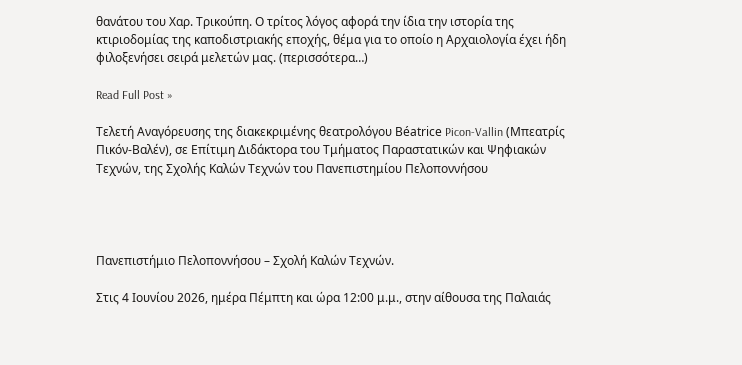θανάτου του Χαρ. Τρικούπη. Ο τρίτος λόγος αφορά την ίδια την ιστορία της κτιριοδομίας της καποδιστριακής εποχής, θέμα για το οποίο η Αρχαιολογία έχει ήδη φιλοξενήσει σειρά μελετών μας. (περισσότερα…)

Read Full Post »

Τελετή Αναγόρευσης της διακεκριμένης θεατρολόγου Béatrice Picon-Vallin (Μπεατρίς Πικόν-Βαλέν), σε Επίτιμη Διδάκτορα του Τμήματος Παραστατικών και Ψηφιακών Τεχνών, της Σχολής Καλών Τεχνών του Πανεπιστημίου Πελοποννήσου




Πανεπιστήμιο Πελοποννήσου – Σχολή Καλών Τεχνών.

Στις 4 Ιουνίου 2026, ημέρα Πέμπτη και ώρα 12:00 μ.μ., στην αίθουσα της Παλαιάς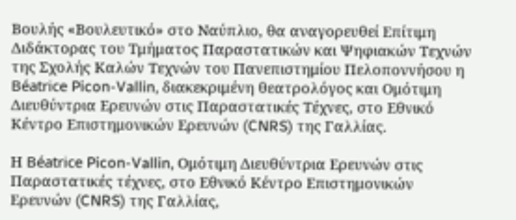Βουλής «Βουλευτικό» στο Ναύπλιο, θα αναγορευθεί Επίτιμη Διδάκτορας του Τμήματος Παραστατικών και Ψηφιακών Τεχνών της Σχολής Καλών Τεχνών του Πανεπιστημίου Πελοποννήσου η Béatrice Picon-Vallin, διακεκριμένη θεατρολόγος και Ομότιμη Διευθύντρια Ερευνών στις Παραστατικές Τέχνες, στο Εθνικό Κέντρο Επιστημονικών Ερευνών (CNRS) της Γαλλίας.

Η Béatrice Picon-Vallin, Ομότιμη Διευθύντρια Ερευνών στις Παραστατικές τέχνες, στο Εθνικό Κέντρο Επιστημονικών Ερευνών (CNRS) της Γαλλίας,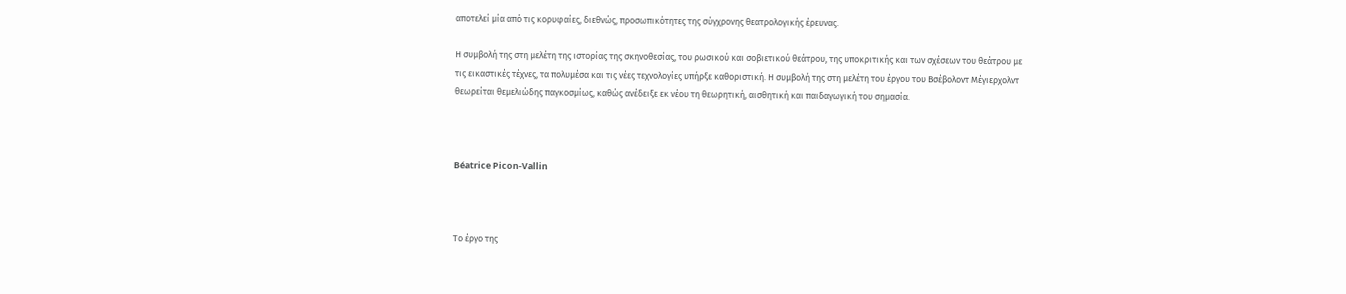αποτελεί μία από τις κορυφαίες, διεθνώς, προσωπικότητες της σύγχρονης θεατρολογικής έρευνας.

Η συμβολή της στη μελέτη της ιστορίας της σκηνοθεσίας, του ρωσικού και σοβιετικού θεάτρου, της υποκριτικής και των σχέσεων του θεάτρου με τις εικαστικές τέχνες, τα πολυμέσα και τις νέες τεχνολογίες υπήρξε καθοριστική. Η συμβολή της στη μελέτη του έργου του Βσέβολοντ Μέγιερχολντ θεωρείται θεμελιώδης παγκοσμίως, καθώς ανέδειξε εκ νέου τη θεωρητική, αισθητική και παιδαγωγική του σημασία.



Béatrice Picon-Vallin



Το έργο της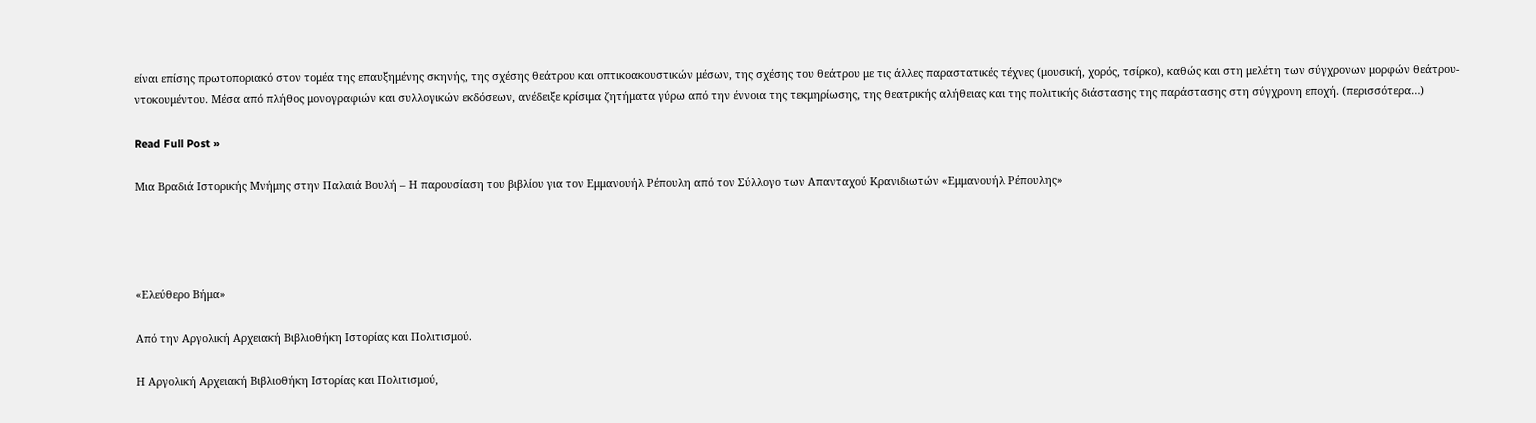είναι επίσης πρωτοποριακό στον τομέα της επαυξημένης σκηνής, της σχέσης θεάτρου και οπτικοακουστικών μέσων, της σχέσης του θεάτρου με τις άλλες παραστατικές τέχνες (μουσική, χορός, τσίρκο), καθώς και στη μελέτη των σύγχρονων μορφών θεάτρου-ντοκουμέντου. Μέσα από πλήθος μονογραφιών και συλλογικών εκδόσεων, ανέδειξε κρίσιμα ζητήματα γύρω από την έννοια της τεκμηρίωσης, της θεατρικής αλήθειας και της πολιτικής διάστασης της παράστασης στη σύγχρονη εποχή. (περισσότερα…)

Read Full Post »

Μια Βραδιά Ιστορικής Μνήμης στην Παλαιά Βουλή – Η παρουσίαση του βιβλίου για τον Εμμανουήλ Ρέπουλη από τον Σύλλογο των Απανταχού Κρανιδιωτών «Εμμανουήλ Ρέπουλης»




«Ελεύθερο Βήμα»

Από την Αργολική Αρχειακή Βιβλιοθήκη Ιστορίας και Πολιτισμού.

Η Αργολική Αρχειακή Βιβλιοθήκη Ιστορίας και Πολιτισμού,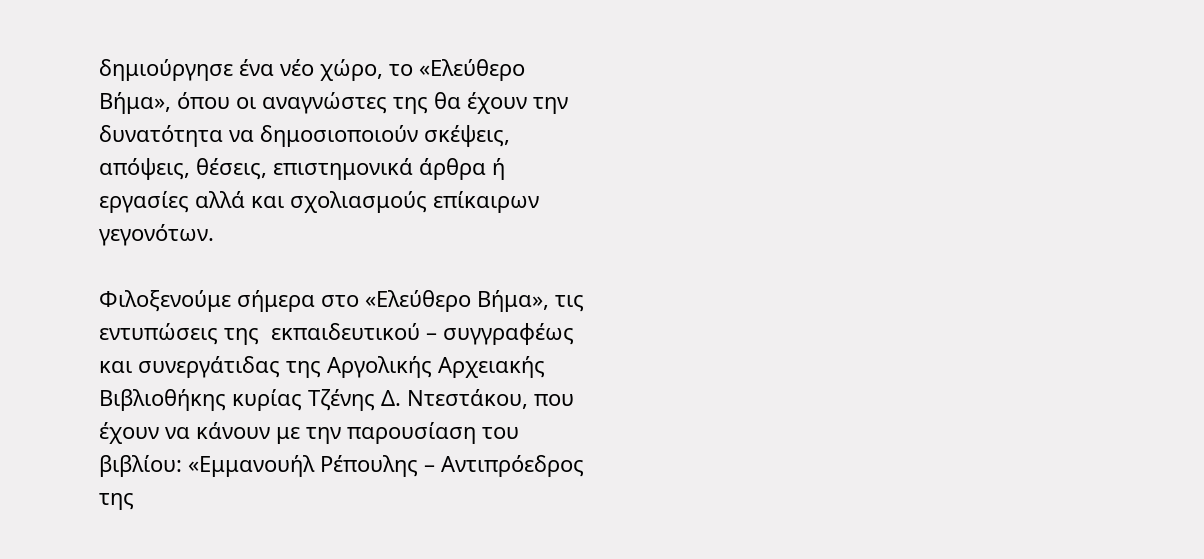δημιούργησε ένα νέο χώρο, το «Ελεύθερο Βήμα», όπου οι αναγνώστες της θα έχουν την δυνατότητα να δημοσιοποιούν σκέψεις, απόψεις, θέσεις, επιστημονικά άρθρα ή εργασίες αλλά και σχολιασμούς επίκαιρων γεγονότων.

Φιλοξενούμε σήμερα στο «Ελεύθερο Βήμα», τις εντυπώσεις της  εκπαιδευτικού – συγγραφέως και συνεργάτιδας της Αργολικής Αρχειακής Βιβλιοθήκης κυρίας Τζένης Δ. Ντεστάκου, που έχουν να κάνουν με την παρουσίαση του βιβλίου: «Εμμανουήλ Ρέπουλης – Αντιπρόεδρος της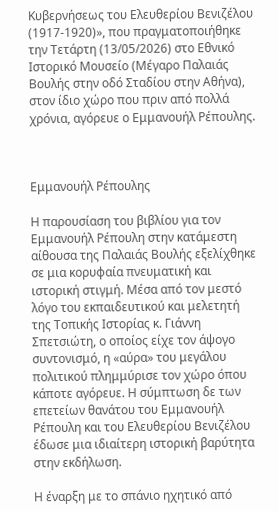Κυβερνήσεως του Ελευθερίου Βενιζέλου (1917-1920)», που πραγματοποιήθηκε την Τετάρτη (13/05/2026) στο Εθνικό Ιστορικό Μουσείο (Μέγαρο Παλαιάς Βουλής στην οδό Σταδίου στην Αθήνα), στον ίδιο χώρο που πριν από πολλά χρόνια, αγόρευε ο Εμμανουήλ Ρέπουλης.



Εμμανουήλ Ρέπουλης

Η παρουσίαση του βιβλίου για τον Εμμανουήλ Ρέπουλη στην κατάμεστη αίθουσα της Παλαιάς Βουλής εξελίχθηκε σε μια κορυφαία πνευματική και ιστορική στιγμή. Μέσα από τον μεστό λόγο του εκπαιδευτικού και μελετητή της Τοπικής Ιστορίας κ. Γιάννη Σπετσιώτη, ο οποίος είχε τον άψογο συντονισμό, η «αύρα» του μεγάλου πολιτικού πλημμύρισε τον χώρο όπου κάποτε αγόρευε. Η σύμπτωση δε των επετείων θανάτου του Εμμανουήλ Ρέπουλη και του Ελευθερίου Βενιζέλου έδωσε μια ιδιαίτερη ιστορική βαρύτητα στην εκδήλωση.

Η έναρξη με το σπάνιο ηχητικό από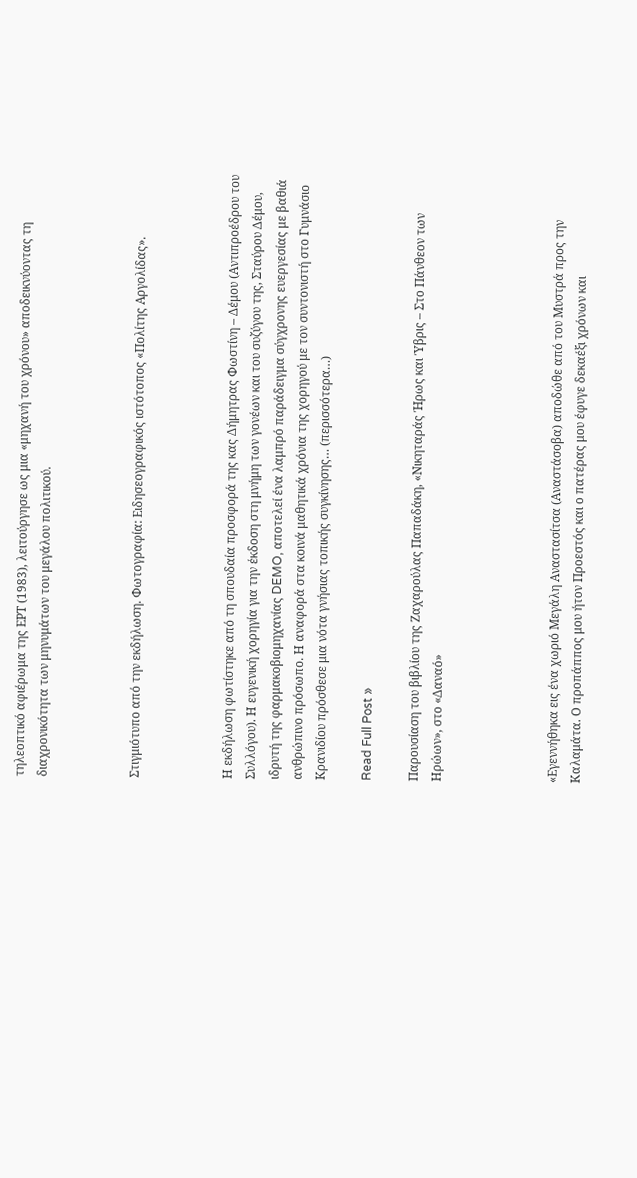τηλεοπτικό αφιέρωμα της ΕΡΤ (1983), λειτούργησε ως μια «μηχανή του χρόνου» αποδεικνύοντας τη διαχρονικότητα των μηνυμάτων του μεγάλου πολιτικού.



Στιγμιότυπο από την εκδήλωση. Φωτογραφία: Ειδησεογραφικός ιστότοπος «Πολίτης Αργολίδας».



Η εκδήλωση φωτίστηκε από τη σπουδαία προσφορά της κας Δήμητρας Φωστίνη – Δέμου (Αντιπροέδρου του Συλλόγου). Η ευγενική χορηγία για την έκδοση στη μνήμη των γονέων και του συζύγου της, Σταύρου Δέμου, ιδρυτή της φαρμακοβιομηχανίας DEMO, αποτελεί ένα λαμπρό παράδειγμα σύγχρονης ευεργεσίας με βαθιά ανθρώπινο πρόσωπο. Η αναφορά στα κοινά μαθητικά χρόνια της χορηγού με τον συντονιστή στο Γυμνάσιο Κρανιδίου πρόσθεσε μια νότα γνήσιας τοπικής συγκίνησης… (περισσότερα…)

Read Full Post »

Παρουσίαση του βιβλίου της Ζαχαρούλας Παπαδάκη, «Νικηταράς Ήρως και Ύβρις – Στο Πάνθεον των Ηρώων», στο «Δαναό»




«Εγεννήθηκα εις ένα χωριό Μεγάλη Αναστασίτσα (Αναστάσοβα) αποδώθε από του Μυστρά προς την Καλαμάτα. Ο προπάππος μου ήτον Προεστός και ο πατέρας μου έφυγε δεκαέξι χρόνων και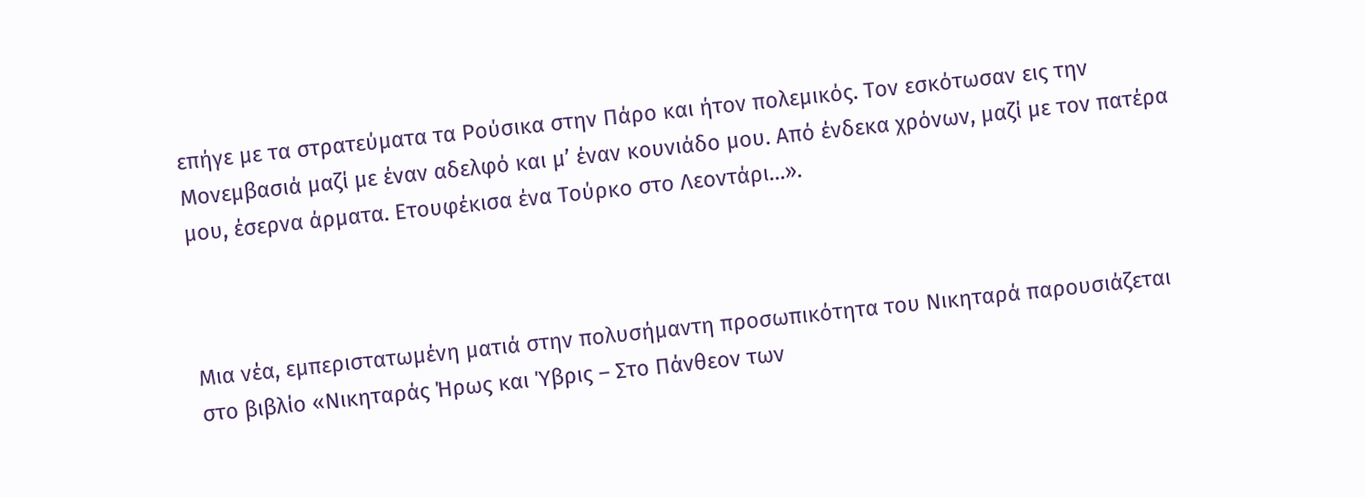επήγε με τα στρατεύματα τα Ρούσικα στην Πάρο και ήτον πολεμικός. Τον εσκότωσαν εις την Μονεμβασιά μαζί με έναν αδελφό και μ’ έναν κουνιάδο μου. Από ένδεκα χρόνων, μαζί με τον πατέρα μου, έσερνα άρματα. Ετουφέκισα ένα Τούρκο στο Λεοντάρι…».



Μια νέα, εμπεριστατωμένη ματιά στην πολυσήμαντη προσωπικότητα του Νικηταρά παρουσιάζεται στο βιβλίο «Νικηταράς Ήρως και Ύβρις – Στο Πάνθεον των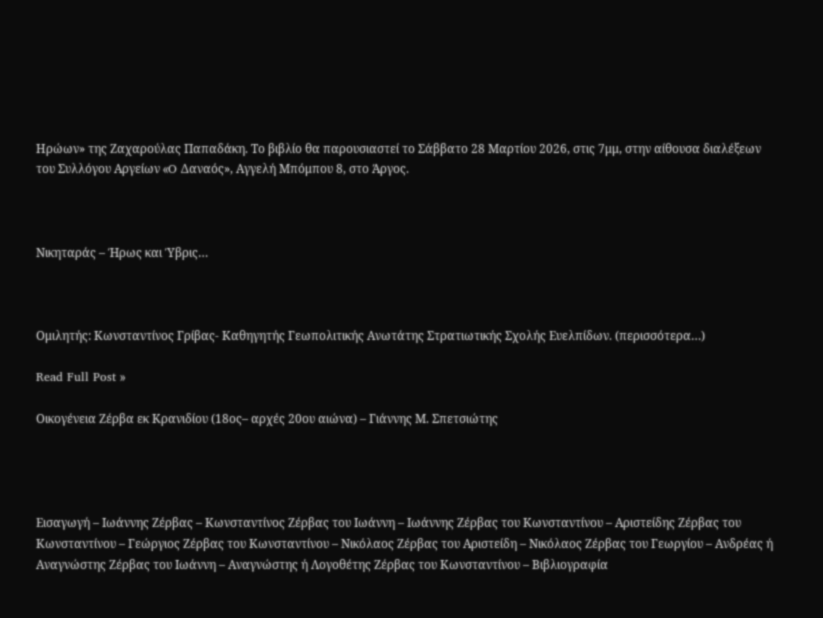Ηρώων» της Ζαχαρούλας Παπαδάκη. Το βιβλίο θα παρουσιαστεί το Σάββατο 28 Μαρτίου 2026, στις 7μμ, στην αίθουσα διαλέξεων του Συλλόγου Αργείων «O Δαναός», Αγγελή Μπόμπου 8, στο Άργος.



Νικηταράς – Ήρως και Ύβρις…



Ομιλητής: Κωνσταντίνος Γρίβας- Καθηγητής Γεωπολιτικής Ανωτάτης Στρατιωτικής Σχολής Ευελπίδων. (περισσότερα…)

Read Full Post »

Οικογένεια Ζέρβα εκ Κρανιδίου (18ος– αρχές 20ου αιώνα) – Γιάννης Μ. Σπετσιώτης




Εισαγωγή – Ιωάννης Ζέρβας – Κωνσταντίνος Ζέρβας του Ιωάννη – Ιωάννης Ζέρβας του Κωνσταντίνου – Αριστείδης Ζέρβας του Κωνσταντίνου – Γεώργιος Ζέρβας του Κωνσταντίνου – Νικόλαος Ζέρβας του Αριστείδη – Νικόλαος Ζέρβας του Γεωργίου – Ανδρέας ή Αναγνώστης Ζέρβας του Ιωάννη – Αναγνώστης ή Λογοθέτης Ζέρβας του Κωνσταντίνου – Βιβλιογραφία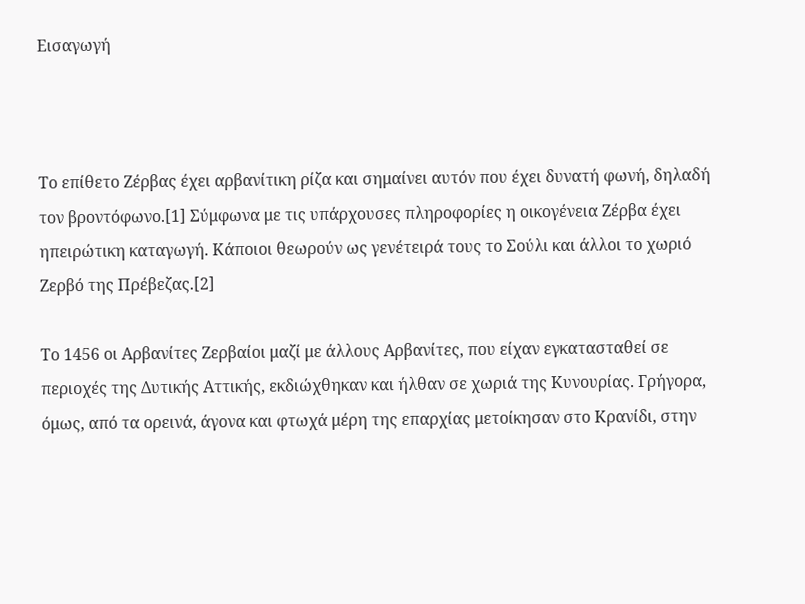Εισαγωγή



Το επίθετο Ζέρβας έχει αρβανίτικη ρίζα και σημαίνει αυτόν που έχει δυνατή φωνή, δηλαδή τον βροντόφωνο.[1] Σύμφωνα με τις υπάρχουσες πληροφορίες η οικογένεια Ζέρβα έχει ηπειρώτικη καταγωγή. Κάποιοι θεωρούν ως γενέτειρά τους το Σούλι και άλλοι το χωριό Ζερβό της Πρέβεζας.[2]

Το 1456 οι Αρβανίτες Ζερβαίοι μαζί με άλλους Αρβανίτες, που είχαν εγκατασταθεί σε περιοχές της Δυτικής Αττικής, εκδιώχθηκαν και ήλθαν σε χωριά της Κυνουρίας. Γρήγορα, όμως, από τα ορεινά, άγονα και φτωχά μέρη της επαρχίας μετοίκησαν στο Κρανίδι, στην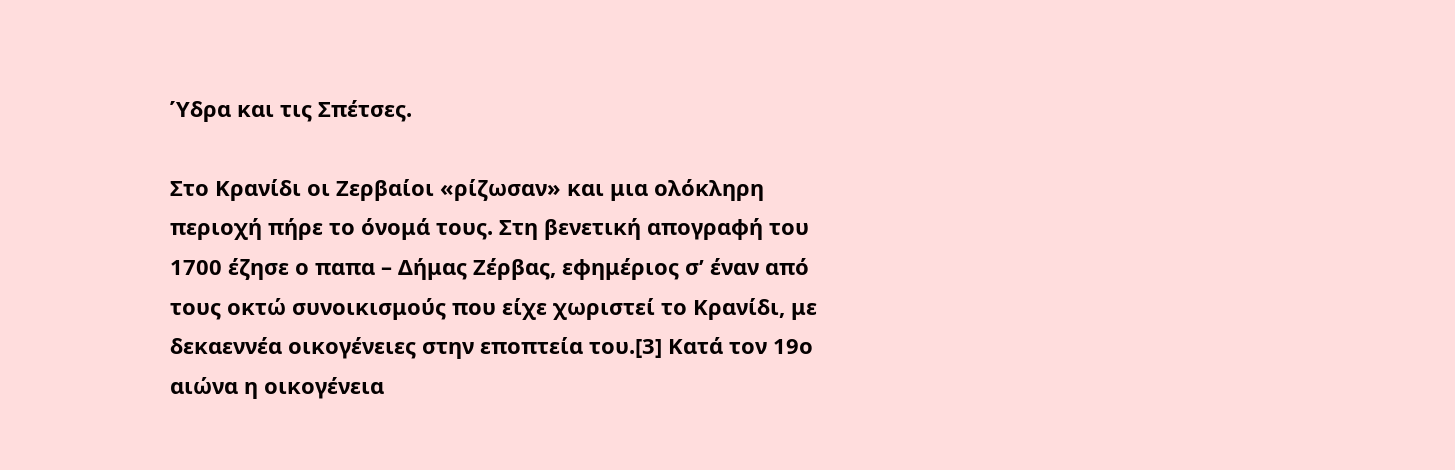Ύδρα και τις Σπέτσες.

Στο Κρανίδι οι Ζερβαίοι «ρίζωσαν» και μια ολόκληρη περιοχή πήρε το όνομά τους. Στη βενετική απογραφή του 1700 έζησε ο παπα – Δήμας Ζέρβας, εφημέριος σ’ έναν από τους οκτώ συνοικισμούς που είχε χωριστεί το Κρανίδι, με δεκαεννέα οικογένειες στην εποπτεία του.[3] Κατά τον 19ο αιώνα η οικογένεια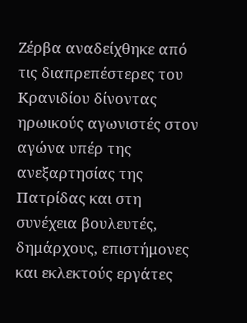Ζέρβα αναδείχθηκε από τις διαπρεπέστερες του Κρανιδίου δίνοντας ηρωικούς αγωνιστές στον αγώνα υπέρ της ανεξαρτησίας της Πατρίδας και στη συνέχεια βουλευτές, δημάρχους, επιστήμονες και εκλεκτούς εργάτες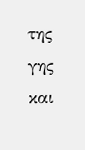της γης και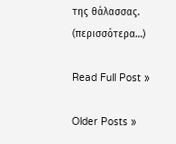της θάλασσας. (περισσότερα…)

Read Full Post »

Older Posts »